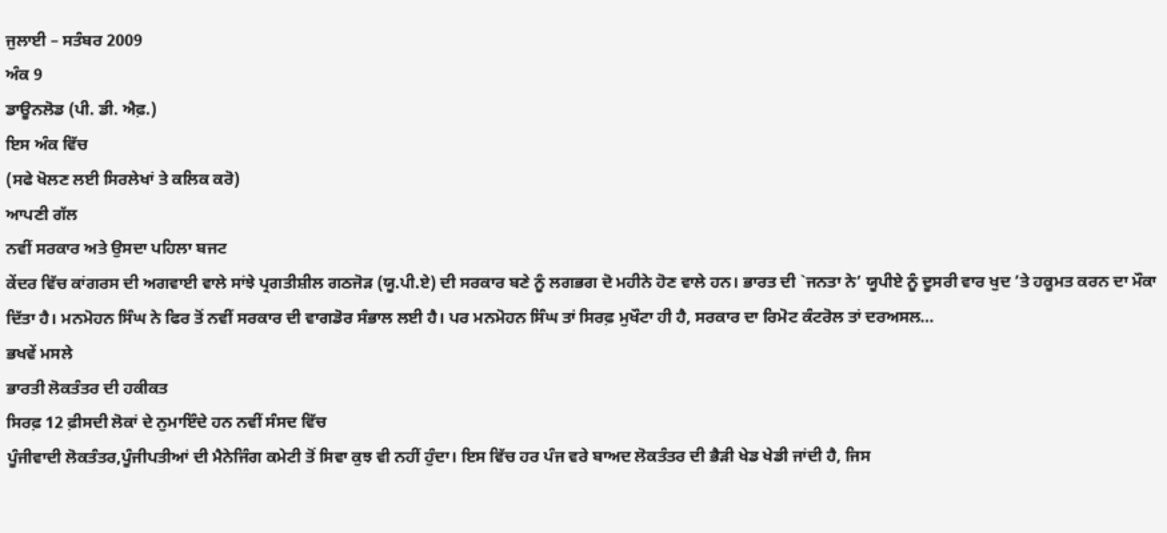ਜੁਲਾਈ – ਸਤੰਬਰ 2009
ਅੰਕ 9
ਡਾਊਨਲੋਡ (ਪੀ. ਡੀ. ਐਫ਼.)
ਇਸ ਅੰਕ ਵਿੱਚ
(ਸਫੇ ਖੋਲਣ ਲਈ ਸਿਰਲੇਖਾਂ ਤੇ ਕਲਿਕ ਕਰੋ)
ਆਪਣੀ ਗੱਲ
ਨਵੀਂ ਸਰਕਾਰ ਅਤੇ ਉਸਦਾ ਪਹਿਲਾ ਬਜਟ
ਕੇਂਦਰ ਵਿੱਚ ਕਾਂਗਰਸ ਦੀ ਅਗਵਾਈ ਵਾਲੇ ਸਾਂਝੇ ਪ੍ਰਗਤੀਸ਼ੀਲ ਗਠਜੋੜ (ਯੂ.ਪੀ.ਏ) ਦੀ ਸਰਕਾਰ ਬਣੇ ਨੂੰ ਲਗਭਗ ਦੋ ਮਹੀਨੇ ਹੋਣ ਵਾਲੇ ਹਨ। ਭਾਰਤ ਦੀ `ਜਨਤਾ ਨੇ’ ਯੂਪੀਏ ਨੂੰ ਦੂਸਰੀ ਵਾਰ ਖੁਦ ’ਤੇ ਹਕੂਮਤ ਕਰਨ ਦਾ ਮੌਕਾ ਦਿੱਤਾ ਹੈ। ਮਨਮੋਹਨ ਸਿੰਘ ਨੇ ਫਿਰ ਤੋਂ ਨਵੀਂ ਸਰਕਾਰ ਦੀ ਵਾਗਡੋਰ ਸੰਭਾਲ ਲਈ ਹੈ। ਪਰ ਮਨਮੋਹਨ ਸਿੰਘ ਤਾਂ ਸਿਰਫ਼ ਮੁਖੌਟਾ ਹੀ ਹੈ, ਸਰਕਾਰ ਦਾ ਰਿਮੋਟ ਕੰਟਰੋਲ ਤਾਂ ਦਰਅਸਲ…
ਭਖਵੇਂ ਮਸਲੇ
ਭਾਰਤੀ ਲੋਕਤੰਤਰ ਦੀ ਹਕੀਕਤ
ਸਿਰਫ਼ 12 ਫ਼ੀਸਦੀ ਲੋਕਾਂ ਦੇ ਨੁਮਾਇੰਦੇ ਹਨ ਨਵੀਂ ਸੰਸਦ ਵਿੱਚ
ਪੂੰਜੀਵਾਦੀ ਲੋਕਤੰਤਰ,ਪੂੰਜੀਪਤੀਆਂ ਦੀ ਮੈਨੇਜਿੰਗ ਕਮੇਟੀ ਤੋਂ ਸਿਵਾ ਕੁਝ ਵੀ ਨਹੀਂ ਹੁੰਦਾ। ਇਸ ਵਿੱਚ ਹਰ ਪੰਜ ਵਰੇ ਬਾਅਦ ਲੋਕਤੰਤਰ ਦੀ ਭੈੜੀ ਖੇਡ ਖੇਡੀ ਜਾਂਦੀ ਹੈ, ਜਿਸ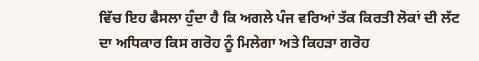ਵਿੱਚ ਇਹ ਫੈਸਲਾ ਹੁੰਦਾ ਹੈ ਕਿ ਅਗਲੇ ਪੰਜ ਵਰਿਆਂ ਤੱਕ ਕਿਰਤੀ ਲੋਕਾਂ ਦੀ ਲੱਟ ਦਾ ਅਧਿਕਾਰ ਕਿਸ ਗਰੋਹ ਨੂੰ ਮਿਲੇਗਾ ਅਤੇ ਕਿਹੜਾ ਗਰੋਹ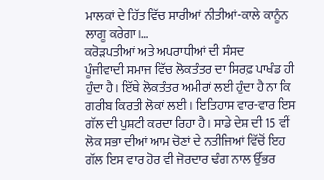ਮਾਲਕਾਂ ਦੇ ਹਿੱਤ ਵਿੱਚ ਸਾਰੀਆਂ ਨੀਤੀਆਂ-ਕਾਲੇ ਕਾਨੂੰਨ ਲਾਗੂ ਕਰੇਗਾ।…
ਕਰੋੜਪਤੀਆਂ ਅਤੇ ਅਪਰਾਧੀਆਂ ਦੀ ਸੰਸਦ
ਪੂੰਜੀਵਾਦੀ ਸਮਾਜ ਵਿੱਚ ਲੋਕਤੰਤਰ ਦਾ ਸਿਰਫ਼ ਪਾਖੰਡ ਹੀ ਹੁੰਦਾ ਹੈ। ਇੱਥੇ ਲੋਕਤੰਤਰ ਅਮੀਰਾਂ ਲਈ ਹੁੰਦਾ ਹੈ ਨਾ ਕਿ ਗਰੀਬ ਕਿਰਤੀ ਲੋਕਾਂ ਲਈ। ਇਤਿਹਾਸ ਵਾਰ-ਵਾਰ ਇਸ ਗੱਲ ਦੀ ਪੁਸ਼ਟੀ ਕਰਦਾ ਰਿਹਾ ਹੈ। ਸਾਡੇ ਦੇਸ਼ ਦੀ 15 ਵੀਂ ਲੋਕ ਸਭਾ ਦੀਆਂ ਆਮ ਚੋਣਾਂ ਦੇ ਨਤੀਜਿਆਂ ਵਿੱਚੋਂ ਇਹ ਗੱਲ ਇਸ ਵਾਰ ਹੋਰ ਵੀ ਜੋਰਦਾਰ ਢੰਗ ਨਾਲ ਉੱਭਰ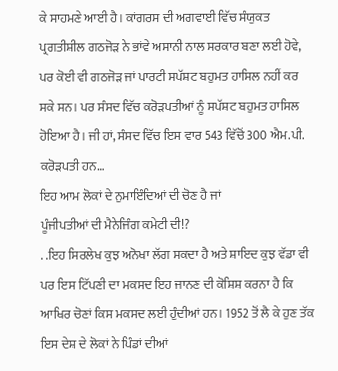ਕੇ ਸਾਹਮਣੇ ਆਈ ਹੈ। ਕਾਂਗਰਸ ਦੀ ਅਗਵਾਈ ਵਿੱਚ ਸੰਯੁਕਤ ਪ੍ਰਗਤੀਸ਼ੀਲ ਗਠਜੋੜ ਨੇ ਭਾਂਵੇ ਅਸਾਨੀ ਨਾਲ ਸਰਕਾਰ ਬਣਾ ਲਈ ਹੋਵੇ, ਪਰ ਕੋਈ ਵੀ ਗਠਜੋੜ ਜਾਂ ਪਾਰਟੀ ਸਪੱਸ਼ਟ ਬਹੁਮਤ ਹਾਸਿਲ ਨਹੀਂ ਕਰ ਸਕੇ ਸਨ। ਪਰ ਸੰਸਦ ਵਿੱਚ ਕਰੋੜਪਤੀਆਂ ਨੂੰ ਸਪੱਸ਼ਟ ਬਹੁਮਤ ਹਾਸਿਲ ਹੋਇਆ ਹੈ। ਜੀ ਹਾਂ, ਸੰਸਦ ਵਿੱਚ ਇਸ ਵਾਰ 543 ਵਿੱਚੋਂ 300 ਐਮ.ਪੀ. ਕਰੋੜਪਤੀ ਹਨ…
ਇਹ ਆਮ ਲੋਕਾਂ ਦੇ ਨੁਮਾਇੰਦਿਆਂ ਦੀ ਚੋਣ ਹੈ ਜਾਂ
ਪੂੰਜੀਪਤੀਆਂ ਦੀ ਮੈਨੇਜਿੰਗ ਕਮੇਟੀ ਦੀ!?
. .ਇਹ ਸਿਰਲੇਖ ਕੁਝ ਅਨੋਖਾ ਲੱਗ ਸਕਦਾ ਹੈ ਅਤੇ ਸ਼ਾਇਦ ਕੁਝ ਵੱਡਾ ਵੀ ਪਰ ਇਸ ਟਿੱਪਣੀ ਦਾ ਮਕਸਦ ਇਹ ਜਾਨਣ ਦੀ ਕੋਸ਼ਿਸ਼ ਕਰਨਾ ਹੈ ਕਿ ਆਖਿਰ ਚੋਣਾਂ ਕਿਸ ਮਕਸਦ ਲਈ ਹੁੰਦੀਆਂ ਹਨ। 1952 ਤੋਂ ਲੈ ਕੇ ਹੁਣ ਤੱਕ ਇਸ ਦੇਸ਼ ਦੇ ਲੋਕਾਂ ਨੇ ਪਿੰਡਾਂ ਦੀਆਂ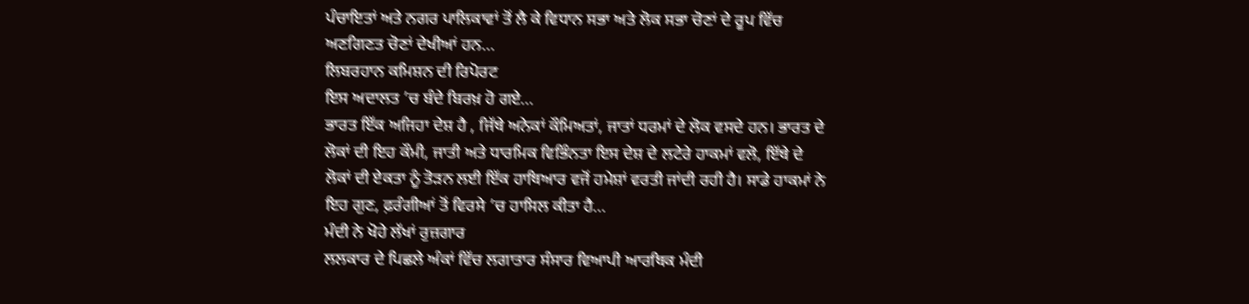ਪੰਚਾਇਤਾਂ ਅਤੇ ਨਗਰ ਪਾਲਿਕਾਵਾਂ ਤੋਂ ਲੈ ਕੇ ਵਿਧਾਨ ਸਭਾ ਅਤੇ ਲੋਕ ਸਭਾ ਚੋਣਾਂ ਦੇ ਰੂਪ ਵਿੱਚ ਅਣਗਿਣਤ ਚੋਣਾਂ ਦੇਖੀਆਂ ਹਨ…
ਲਿਬਰਹਾਨ ਕਮਿਸ਼ਨ ਦੀ ਰਿਪੋਰਟ
ਇਸ ਅਦਾਲਤ ’ਚ ਬੰਦੇ ਬਿਰਖ਼ ਹੋ ਗਏ…
ਭਾਰਤ ਇੱਕ ਅਜਿਹਾ ਦੇਸ਼ ਹੈ , ਜਿੱਥੇ ਅਨੇਕਾਂ ਕੌਮਿਅਤਾਂ, ਜਾਤਾਂ ਧਰਮਾਂ ਦੇ ਲੋਕ ਵਸਦੇ ਹਨ। ਭਾਰਤ ਦੇ ਲੋਕਾਂ ਦੀ ਇਹ ਕੌਮੀ, ਜਾਤੀ ਅਤੇ ਧਾਰਮਿਕ ਵਿਭਿੰਨਤਾ ਇਸ ਦੇਸ਼ ਦੇ ਲਟੇਰੇ ਹਾਕਮਾਂ ਵਲੋ, ਇੱਥੇ ਦੇ ਲੋਕਾਂ ਦੀ ਏਕਤਾ ਨੂੰ ਤੋੜਨ ਲਈ ਇੱਕ ਹਾਥਿਆਰ ਵਜੋਂ ਹਮੇਸ਼ਾਂ ਵਰਤੀ ਜਾਂਦੀ ਰਹੀ ਹੈ। ਸਾਡੇ ਹਾਕਮਾਂ ਨੇ ਇਹ ਗੁਣ, ਫ਼ਰੰਗੀਆਂ ਤੋਂ ਵਿਰਸੇ ’ਚ ਹਾਸਿਲ ਕੀਤਾ ਹੈ…
ਮੰਦੀ ਨੇ ਖੋਹੇ ਲੱਖਾਂ ਰੁਜ਼ਗਾਰ
ਲਲਕਾਰ ਦੇ ਪਿਛਲੇ ਅੰਕਾਂ ਵਿੱਚ ਲਗਾਤਾਰ ਸੰਸਾਰ ਵਿਆਪੀ ਆਰਥਿਕ ਮੰਦੀ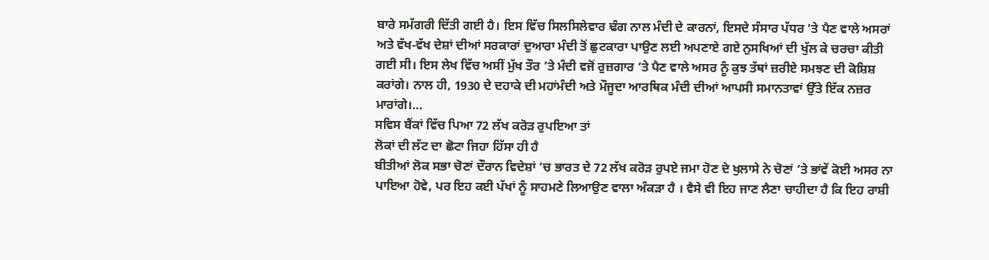ਬਾਰੇ ਸਮੱਗਰੀ ਦਿੱਤੀ ਗਈ ਹੈ। ਇਸ ਵਿੱਚ ਸਿਲਸਿਲੇਵਾਰ ਢੰਗ ਨਾਲ ਮੰਦੀ ਦੇ ਕਾਰਨਾਂ, ਇਸਦੇ ਸੰਸਾਰ ਪੱਧਰ ’ਤੇ ਪੈਣ ਵਾਲੇ ਅਸਰਾਂ ਅਤੇ ਵੱਖ-ਵੱਖ ਦੇਸ਼ਾਂ ਦੀਆਂ ਸਰਕਾਰਾਂ ਦੁਆਰਾ ਮੰਦੀ ਤੋਂ ਛੁਟਕਾਰਾ ਪਾਉਣ ਲਈ ਅਪਣਾਏ ਗਏ ਨੁਸਖਿਆਂ ਦੀ ਖੁੱਲ ਕੇ ਚਰਚਾ ਕੀਤੀ ਗਈ ਸੀ। ਇਸ ਲੇਖ ਵਿੱਚ ਅਸੀਂ ਮੁੱਖ ਤੌਰ ’ਤੇ ਮੰਦੀ ਵਜੋਂ ਰੁਜ਼ਗਾਰ ’ਤੇ ਪੈਣ ਵਾਲੇ ਅਸਰ ਨੂੰ ਕੁਝ ਤੱਥਾਂ ਜ਼ਰੀਏ ਸਮਝਣ ਦੀ ਕੋਸ਼ਿਸ਼ ਕਰਾਂਗੇ। ਨਾਲ ਹੀ, 1930 ਦੇ ਦਹਾਕੇ ਦੀ ਮਹਾਂਮੰਦੀ ਅਤੇ ਮੌਜੂਦਾ ਆਰਥਿਕ ਮੰਦੀ ਦੀਆਂ ਆਪਸੀ ਸਮਾਨਤਾਵਾਂ ਉੱਤੇ ਇੱਕ ਨਜ਼ਰ ਮਾਰਾਂਗੇ।…
ਸਵਿਸ ਬੈਂਕਾਂ ਵਿੱਚ ਪਿਆ 72 ਲੱਖ ਕਰੋੜ ਰੁਪਇਆ ਤਾਂ
ਲੋਕਾਂ ਦੀ ਲੱਟ ਦਾ ਛੋਟਾ ਜਿਹਾ ਹਿੱਸਾ ਹੀ ਹੈ
ਬੀਤੀਆਂ ਲੋਕ ਸਭਾ ਚੋਣਾਂ ਦੌਰਾਨ ਵਿਦੇਸ਼ਾਂ ’ਚ ਭਾਰਤ ਦੇ 72 ਲੱਖ ਕਰੋੜ ਰੁਪਏ ਜਮਾ ਹੋਣ ਦੇ ਖੁਲਾਸੇ ਨੇ ਚੋਣਾਂ ’ਤੇ ਭਾਂਵੇਂ ਕੋਈ ਅਸਰ ਨਾ ਪਾਇਆ ਹੋਵੇ, ਪਰ ਇਹ ਕਈ ਪੱਖਾਂ ਨੂੰ ਸਾਹਮਣੇ ਲਿਆਉਣ ਵਾਲਾ ਅੰਕੜਾ ਹੈ । ਵੈਸੇ ਵੀ ਇਹ ਜਾਣ ਲੈਣਾ ਚਾਹੀਦਾ ਹੈ ਕਿ ਇਹ ਰਾਸ਼ੀ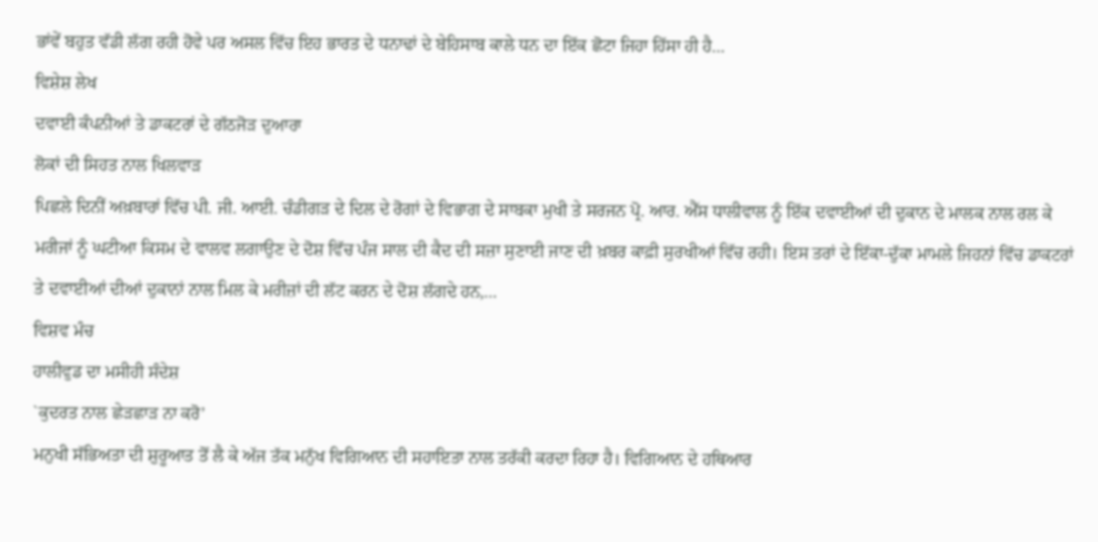ਭਾਂਵੇਂ ਬਹੁਤ ਵੱਡੀ ਲੱਗ ਰਹੀ ਹੋਵੇ ਪਰ ਅਸਲ ਵਿੱਚ ਇਹ ਭਾਰਤ ਦੇ ਧਨਾਢਾਂ ਦੇ ਬੇਹਿਸਾਬ ਕਾਲੇ ਧਨ ਦਾ ਇੱਕ ਛੋਟਾ ਜਿਹਾ ਹਿੱਸਾ ਹੀ ਹੈ…
ਵਿਸ਼ੇਸ਼ ਲੇਖ
ਦਵਾਈ ਕੰਪਨੀਆਂ ਤੇ ਡਾਕਟਰਾਂ ਦੇ ਗੱਠਜੋੜ ਦੁਆਰਾ
ਲੋਕਾਂ ਦੀ ਸਿਹਤ ਨਾਲ ਖਿਲਵਾੜ
ਪਿਛਲੇ ਦਿਨੀਂ ਅਖ਼ਬਾਰਾਂ ਵਿੱਚ ਪੀ. ਜੀ. ਆਈ. ਚੰਡੀਗੜ ਦੇ ਦਿਲ ਦੇ ਰੋਗਾਂ ਦੇ ਵਿਭਾਗ ਦੇ ਸਾਬਕਾ ਮੁਖੀ ਤੇ ਸਰਜਨ ਪ੍ਰੋ. ਆਰ. ਐੱਸ ਧਾਲੀਵਾਲ ਨੂੰ ਇੱਕ ਦਵਾਈਆਂ ਦੀ ਦੁਕਾਨ ਦੇ ਮਾਲਕ ਨਾਲ ਰਲ ਕੇ ਮਰੀਜਾਂ ਨੂੰ ਘਟੀਆ ਕਿਸਮ ਦੇ ਵਾਲਵ ਲਗਾਉਣ ਦੇ ਦੋਸ਼ ਵਿੱਚ ਪੰਜ ਸਾਲ ਦੀ ਕੈਦ ਦੀ ਸਜ਼ਾ ਸੁਣਾਈ ਜਾਣ ਦੀ ਖ਼ਬਰ ਕਾਫ਼ੀ ਸੁਰਖੀਆਂ ਵਿੱਚ ਰਹੀ। ਇਸ ਤਰਾਂ ਦੇ ਇੱਕਾ-ਦੁੱਕਾ ਮਾਮਲੇ ਜਿਹਨਾਂ ਵਿੱਚ ਡਾਕਟਰਾਂ ਤੇ ਦਵਾਈਆਂ ਦੀਆਂ ਦੁਕਾਨਾਂ ਨਾਲ ਮਿਲ ਕੇ ਮਰੀਜ਼ਾਂ ਦੀ ਲੱਟ ਕਰਨ ਦੇ ਦੋਸ਼ ਲੱਗਦੇ ਹਨ,…
ਵਿਸ਼ਵ ਮੰਚ
ਹਾਲੀਵੁਡ ਦਾ ਮਸੀਹੀ ਸੰਦੇਸ਼
`ਕੁਦਰਤ ਨਾਲ ਛੇੜਛਾੜ ਨਾ ਕਰੋ’
ਮਨੁਖੀ ਸੱਭਿਅਤਾ ਦੀ ਸ਼ੁਰੂਆਤ ਤੋਂ ਲੈ ਕੇ ਅੱਜ ਤੱਕ ਮਨੁੱਖ ਵਿਗਿਆਨ ਦੀ ਸਹਾਇਤਾ ਨਾਲ ਤਰੱਕੀ ਕਰਦਾ ਰਿਹਾ ਹੈ। ਵਿਗਿਆਨ ਦੇ ਹਥਿਆਰ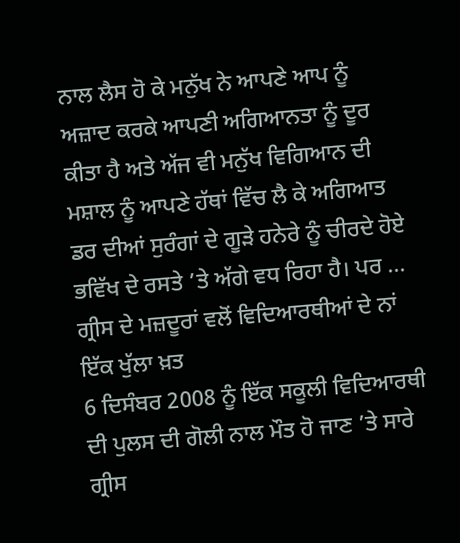ਨਾਲ ਲੈਸ ਹੋ ਕੇ ਮਨੁੱਖ ਨੇ ਆਪਣੇ ਆਪ ਨੂੰ ਅਜ਼ਾਦ ਕਰਕੇ ਆਪਣੀ ਅਗਿਆਨਤਾ ਨੂੰ ਦੂਰ ਕੀਤਾ ਹੈ ਅਤੇ ਅੱਜ ਵੀ ਮਨੁੱਖ ਵਿਗਿਆਨ ਦੀ ਮਸ਼ਾਲ ਨੂੰ ਆਪਣੇ ਹੱਥਾਂ ਵਿੱਚ ਲੈ ਕੇ ਅਗਿਆਤ ਡਰ ਦੀਆਂ ਸੁਰੰਗਾਂ ਦੇ ਗੂੜੇ ਹਨੇਰੇ ਨੂੰ ਚੀਰਦੇ ਹੋਏ ਭਵਿੱਖ ਦੇ ਰਸਤੇ ’ਤੇ ਅੱਗੇ ਵਧ ਰਿਹਾ ਹੈ। ਪਰ …
ਗ੍ਰੀਸ ਦੇ ਮਜ਼ਦੂਰਾਂ ਵਲੋਂ ਵਿਦਿਆਰਥੀਆਂ ਦੇ ਨਾਂ ਇੱਕ ਖੁੱਲਾ ਖ਼ਤ
6 ਦਿਸੰਬਰ 2008 ਨੂੰ ਇੱਕ ਸਕੂਲੀ ਵਿਦਿਆਰਥੀ ਦੀ ਪੁਲਸ ਦੀ ਗੋਲੀ ਨਾਲ ਮੌਤ ਹੋ ਜਾਣ ’ਤੇ ਸਾਰੇ ਗ੍ਰੀਸ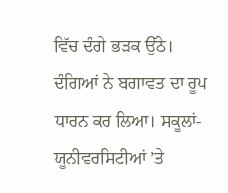ਵਿੱਚ ਦੰਗੇ ਭੜਕ ਉੱਠੇ। ਦੰਗਿਆਂ ਨੇ ਬਗਾਵਤ ਦਾ ਰੂਪ ਧਾਰਨ ਕਰ ਲਿਆ। ਸਕੂਲਾਂ-ਯੂਨੀਵਰਸਿਟੀਆਂ ’ਤੇ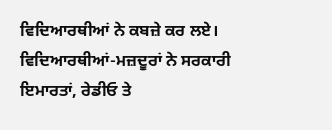ਵਿਦਿਆਰਥੀਆਂ ਨੇ ਕਬਜ਼ੇ ਕਰ ਲਏ। ਵਿਦਿਆਰਥੀਆਂ-ਮਜ਼ਦੂਰਾਂ ਨੇ ਸਰਕਾਰੀ ਇਮਾਰਤਾਂ, ਰੇਡੀਓ ਤੇ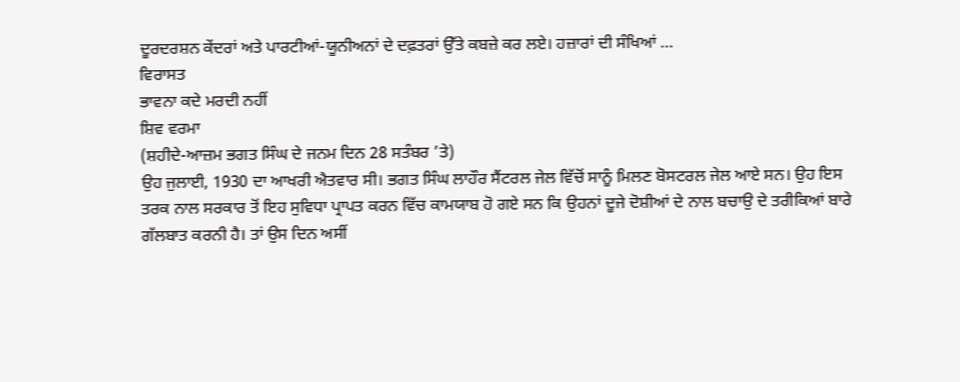ਦੂਰਦਰਸ਼ਨ ਕੇਂਦਰਾਂ ਅਤੇ ਪਾਰਟੀਆਂ-ਯੂਨੀਅਨਾਂ ਦੇ ਦਫ਼ਤਰਾਂ ਉੱਤੇ ਕਬਜ਼ੇ ਕਰ ਲਏ। ਹਜ਼ਾਰਾਂ ਦੀ ਸੰਖਿਆਂ …
ਵਿਰਾਸਤ
ਭਾਵਨਾ ਕਦੇ ਮਰਦੀ ਨਹੀਂ
ਸ਼ਿਵ ਵਰਮਾ
(ਸ਼ਹੀਦੇ-ਆਜ਼ਮ ਭਗਤ ਸਿੰਘ ਦੇ ਜਨਮ ਦਿਨ 28 ਸਤੰਬਰ ’ਤੇ)
ਉਹ ਜੁਲਾਈ, 1930 ਦਾ ਆਖਰੀ ਐਤਵਾਰ ਸੀ। ਭਗਤ ਸਿੰਘ ਲਾਹੌਰ ਸੈਂਟਰਲ ਜੇਲ ਵਿੱਚੋਂ ਸਾਨੂੰ ਮਿਲਣ ਬੋਸਟਰਲ ਜੇਲ ਆਏ ਸਨ। ਉਹ ਇਸ ਤਰਕ ਨਾਲ ਸਰਕਾਰ ਤੋਂ ਇਹ ਸੁਵਿਧਾ ਪ੍ਰਾਪਤ ਕਰਨ ਵਿੱਚ ਕਾਮਯਾਬ ਹੋ ਗਏ ਸਨ ਕਿ ਉਹਨਾਂ ਦੂਜੇ ਦੋਸ਼ੀਆਂ ਦੇ ਨਾਲ ਬਚਾਉ ਦੇ ਤਰੀਕਿਆਂ ਬਾਰੇ ਗੱਲਬਾਤ ਕਰਨੀ ਹੈ। ਤਾਂ ਉਸ ਦਿਨ ਅਸੀਂ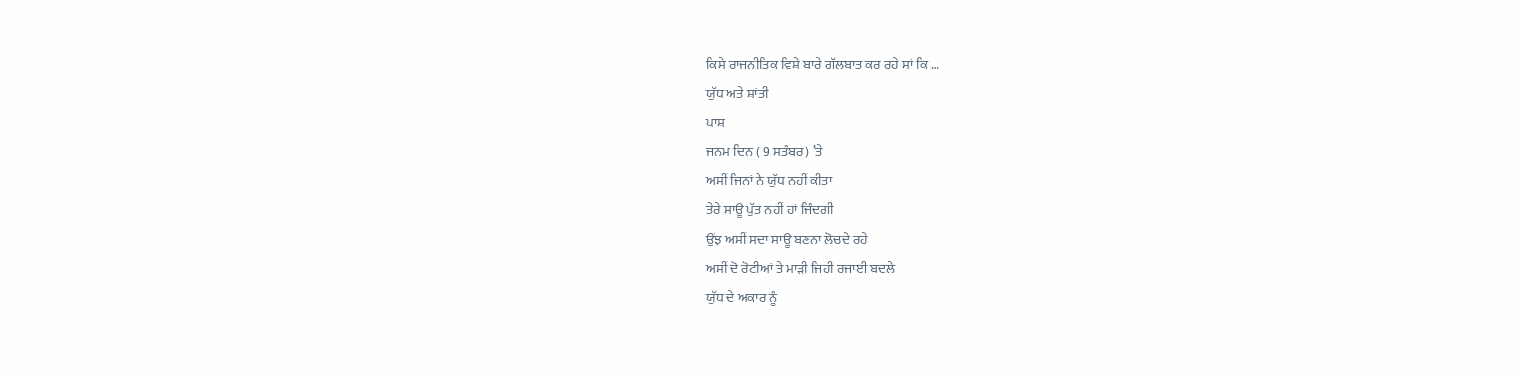ਕਿਸੇ ਰਾਜਨੀਤਿਕ ਵਿਸ਼ੇ ਬਾਰੇ ਗੱਲਬਾਤ ਕਰ ਰਹੇ ਸਾਂ ਕਿ …
ਯੁੱਧ ਅਤੇ ਸ਼ਾਂਤੀ
ਪਾਸ਼
ਜਨਮ ਦਿਨ ( 9 ਸਤੰਬਰ) ’ਤੇ
ਅਸੀਂ ਜਿਨਾਂ ਨੇ ਯੁੱਧ ਨਹੀਂ ਕੀਤਾ
ਤੇਰੇ ਸਾਊ ਪੁੱਤ ਨਹੀਂ ਹਾਂ ਜਿੰਦਗੀ
ਉਂਝ ਅਸੀਂ ਸਦਾ ਸਾਊ ਬਣਨਾ ਲੋਚਦੇ ਰਹੇ
ਅਸੀਂ ਦੋ ਰੋਟੀਆਂ ਤੇ ਮਾੜੀ ਜਿਹੀ ਰਜਾਈ ਬਦਲੇ
ਯੁੱਧ ਦੇ ਅਕਾਰ ਨੂੰ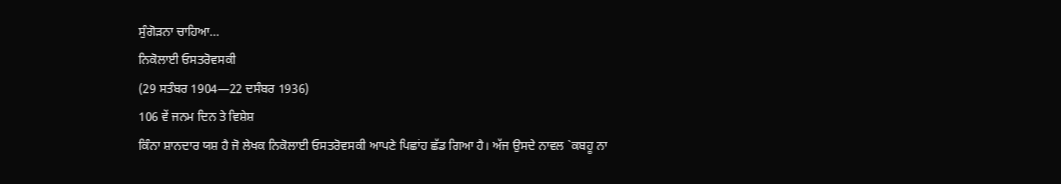ਸੁੰਗੋੜਨਾ ਚਾਹਿਆ…
ਨਿਕੋਲਾਈ ਓਸਤਰੋਵਸਕੀ
(29 ਸਤੰਬਰ 1904—22 ਦਸੰਬਰ 1936)
106 ਵੇਂ ਜਨਮ ਦਿਨ ਤੇ ਵਿਸ਼ੇਸ਼
ਕਿੰਨਾ ਸ਼ਾਨਦਾਰ ਯਸ਼ ਹੈ ਜੋ ਲੇਖਕ ਨਿਕੋਲਾਈ ਓਸਤਰੋਵਸਕੀ ਆਪਣੇ ਪਿਛਾਂਹ ਛੱਡ ਗਿਆ ਹੈ। ਅੱਜ ਉਸਦੇ ਨਾਵਲ `ਕਬਹੂ ਨਾ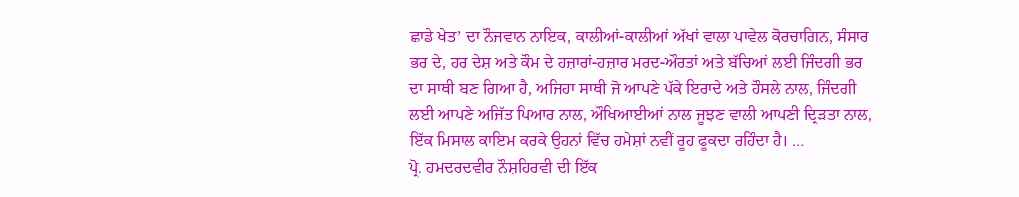ਛਾਡੇ ਖੇਤ’ ਦਾ ਨੌਜਵਾਨ ਨਾਇਕ, ਕਾਲੀਆਂ-ਕਾਲੀਆਂ ਅੱਖਾਂ ਵਾਲਾ ਪਾਵੇਲ ਕੋਰਚਾਗਿਨ, ਸੰਸਾਰ ਭਰ ਦੇ, ਹਰ ਦੇਸ਼ ਅਤੇ ਕੌਮ ਦੇ ਹਜ਼ਾਰਾਂ-ਹਜ਼ਾਰ ਮਰਦ-ਔਰਤਾਂ ਅਤੇ ਬੱਚਿਆਂ ਲਈ ਜਿੰਦਗੀ ਭਰ ਦਾ ਸਾਥੀ ਬਣ ਗਿਆ ਹੈ, ਅਜਿਹਾ ਸਾਥੀ ਜੋ ਆਪਣੇ ਪੱਕੇ ਇਰਾਦੇ ਅਤੇ ਹੌਸਲੇ ਨਾਲ, ਜਿੰਦਗੀ ਲਈ ਆਪਣੇ ਅਜਿੱਤ ਪਿਆਰ ਨਾਲ, ਔਖਿਆਈਆਂ ਨਾਲ ਜੂਝਣ ਵਾਲੀ ਆਪਣੀ ਦ੍ਰਿੜਤਾ ਨਾਲ, ਇੱਕ ਮਿਸਾਲ ਕਾਇਮ ਕਰਕੇ ਉਹਨਾਂ ਵਿੱਚ ਹਮੇਸ਼ਾਂ ਨਵੀਂ ਰੂਹ ਫੂਕਦਾ ਰਹਿੰਦਾ ਹੈ। …
ਪ੍ਰੋ. ਹਮਦਰਦਵੀਰ ਨੌਸ਼ਹਿਰਵੀ ਦੀ ਇੱਕ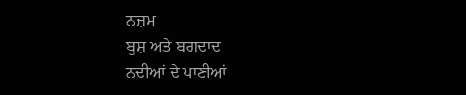ਨਜ਼ਮ
ਬੁਸ਼ ਅਤੇ ਬਗਦਾਦ
ਨਦੀਆਂ ਦੇ ਪਾਣੀਆਂ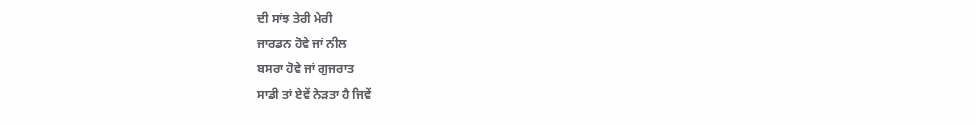ਦੀ ਸਾਂਝ ਤੇਰੀ ਮੇਰੀ
ਜਾਰਡਨ ਹੋਵੇ ਜਾਂ ਨੀਲ
ਬਸਰਾ ਹੋਵੇ ਜਾਂ ਗੁਜਰਾਤ
ਸਾਡੀ ਤਾਂ ਏਵੇਂ ਨੇੜਤਾ ਹੈ ਜਿਵੇਂ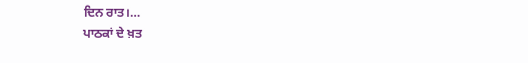ਦਿਨ ਰਾਤ।…
ਪਾਠਕਾਂ ਦੇ ਖ਼ਤ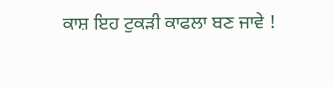ਕਾਸ਼ ਇਹ ਟੁਕੜੀ ਕਾਫਲਾ ਬਣ ਜਾਵੇ !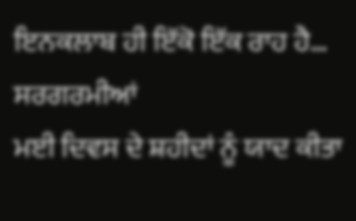ਇਨਕਲਾਬ ਹੀ ਇੱਕੋ ਇੱਕ ਰਾਹ ਹੈ…
ਸਰਗਰਮੀਆਂ
ਮਈ ਦਿਵਸ ਦੇ ਸ਼ਹੀਦਾਂ ਨੂੰ ਯਾਦ ਕੀਤਾ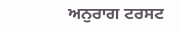ਅਨੁਰਾਗ ਟਰਸਟ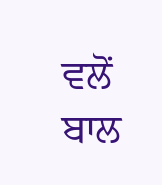ਵਲੋਂ ਬਾਲ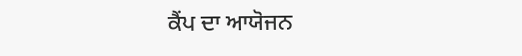ਕੈਂਪ ਦਾ ਆਯੋਜਨ